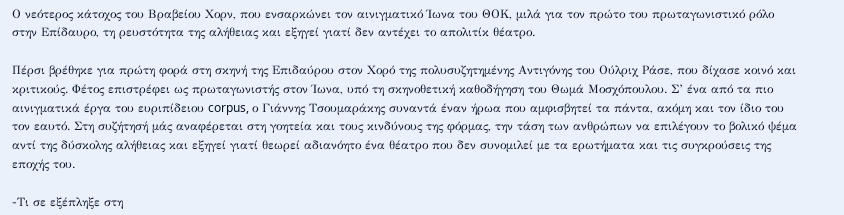Ο νεότερος κάτοχος του Βραβείου Χορν, που ενσαρκώνει τον αινιγματικό Ίωνα του ΘΟΚ, μιλά για τον πρώτο του πρωταγωνιστικό ρόλο στην Επίδαυρο, τη ρευστότητα της αλήθειας και εξηγεί γιατί δεν αντέχει το απολιτίκ θέατρο.

Πέρσι βρέθηκε για πρώτη φορά στη σκηνή της Επιδαύρου στον Χορό της πολυσυζητημένης Αντιγόνης του Ούλριχ Ράσε, που δίχασε κοινό και κριτικούς. Φέτος επιστρέφει ως πρωταγωνιστής στον Ίωνα, υπό τη σκηνοθετική καθοδήγηση του Θωμά Μοσχόπουλου. Σ’ ένα από τα πιο αινιγματικά έργα του ευριπίδειου corpus, ο Γιάννης Τσουμαράκης συναντά έναν ήρωα που αμφισβητεί τα πάντα, ακόμη και τον ίδιο του τον εαυτό. Στη συζήτησή μάς αναφέρεται στη γοητεία και τους κινδύνους της φόρμας, την τάση των ανθρώπων να επιλέγουν το βολικό ψέμα αντί της δύσκολης αλήθειας και εξηγεί γιατί θεωρεί αδιανόητο ένα θέατρο που δεν συνομιλεί με τα ερωτήματα και τις συγκρούσεις της εποχής του.

-Τι σε εξέπληξε στη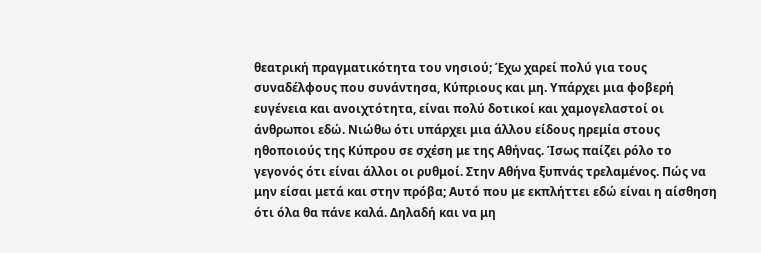θεατρική πραγματικότητα του νησιού; Έχω χαρεί πολύ για τους συναδέλφους που συνάντησα, Κύπριους και μη. Υπάρχει μια φοβερή ευγένεια και ανοιχτότητα, είναι πολύ δοτικοί και χαμογελαστοί οι άνθρωποι εδώ. Νιώθω ότι υπάρχει μια άλλου είδους ηρεμία στους ηθοποιούς της Κύπρου σε σχέση με της Αθήνας. Ίσως παίζει ρόλο το γεγονός ότι είναι άλλοι οι ρυθμοί. Στην Αθήνα ξυπνάς τρελαμένος. Πώς να μην είσαι μετά και στην πρόβα; Αυτό που με εκπλήττει εδώ είναι η αίσθηση ότι όλα θα πάνε καλά. Δηλαδή και να μη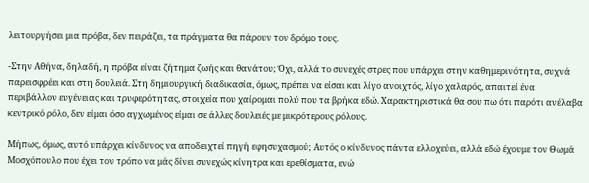λειτουργήσει μια πρόβα, δεν πειράζει, τα πράγματα θα πάρουν τον δρόμο τους.

-Στην Αθήνα, δηλαδή, η πρόβα είναι ζήτημα ζωής και θανάτου; Όχι, αλλά το συνεχές στρες που υπάρχει στην καθημερινότητα, συχνά παρεισφρέει και στη δουλειά. Στη δημιουργική διαδικασία, όμως, πρέπει να είσαι και λίγο ανοιχτός, λίγο χαλαρός, απαιτεί ένα περιβάλλον ευγένειας και τρυφερότητας, στοιχεία που χαίρομαι πολύ που τα βρήκα εδώ. Χαρακτηριστικά θα σου πω ότι παρότι ανέλαβα κεντρικό ρόλο, δεν είμαι όσο αγχωμένος είμαι σε άλλες δουλειές με μικρότερους ρόλους.

Μήπως, όμως, αυτό υπάρχει κίνδυνος να αποδειχτεί πηγή εφησυχασμού; Αυτός ο κίνδυνος πάντα ελλοχεύει, αλλά εδώ έχουμε τον Θωμά Μοσχόπουλο που έχει τον τρόπο να μάς δίνει συνεχώς κίνητρα και ερεθίσματα, ενώ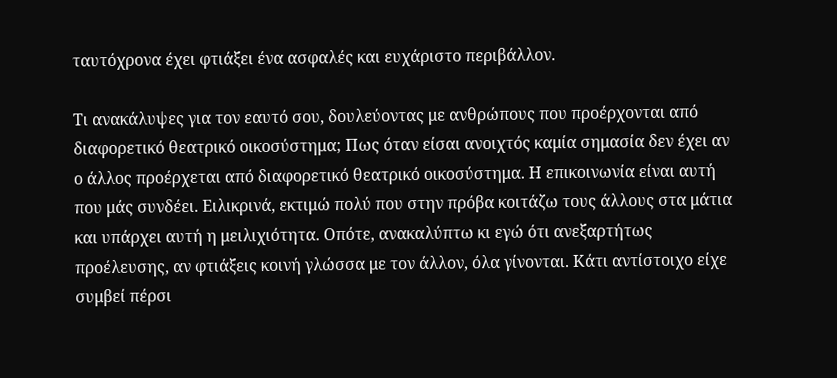ταυτόχρονα έχει φτιάξει ένα ασφαλές και ευχάριστο περιβάλλον.

Τι ανακάλυψες για τον εαυτό σου, δουλεύοντας με ανθρώπους που προέρχονται από διαφορετικό θεατρικό οικοσύστημα; Πως όταν είσαι ανοιχτός καμία σημασία δεν έχει αν ο άλλος προέρχεται από διαφορετικό θεατρικό οικοσύστημα. Η επικοινωνία είναι αυτή που μάς συνδέει. Ειλικρινά, εκτιμώ πολύ που στην πρόβα κοιτάζω τους άλλους στα μάτια και υπάρχει αυτή η μειλιχιότητα. Οπότε, ανακαλύπτω κι εγώ ότι ανεξαρτήτως προέλευσης, αν φτιάξεις κοινή γλώσσα με τον άλλον, όλα γίνονται. Κάτι αντίστοιχο είχε συμβεί πέρσι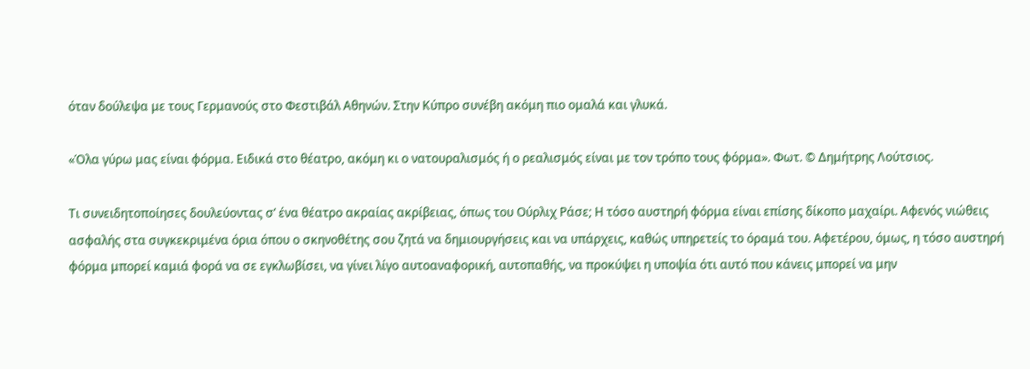όταν δούλεψα με τους Γερμανούς στο Φεστιβάλ Αθηνών. Στην Κύπρο συνέβη ακόμη πιο ομαλά και γλυκά.

«Όλα γύρω μας είναι φόρμα. Ειδικά στο θέατρο, ακόμη κι ο νατουραλισμός ή ο ρεαλισμός είναι με τον τρόπο τους φόρμα». Φωτ. © Δημήτρης Λούτσιος.

Τι συνειδητοποίησες δουλεύοντας σ’ ένα θέατρο ακραίας ακρίβειας, όπως του Ούρλιχ Ράσε; Η τόσο αυστηρή φόρμα είναι επίσης δίκοπο μαχαίρι. Αφενός νιώθεις ασφαλής στα συγκεκριμένα όρια όπου ο σκηνοθέτης σου ζητά να δημιουργήσεις και να υπάρχεις, καθώς υπηρετείς το όραμά του. Αφετέρου, όμως, η τόσο αυστηρή φόρμα μπορεί καμιά φορά να σε εγκλωβίσει, να γίνει λίγο αυτοαναφορική, αυτοπαθής, να προκύψει η υποψία ότι αυτό που κάνεις μπορεί να μην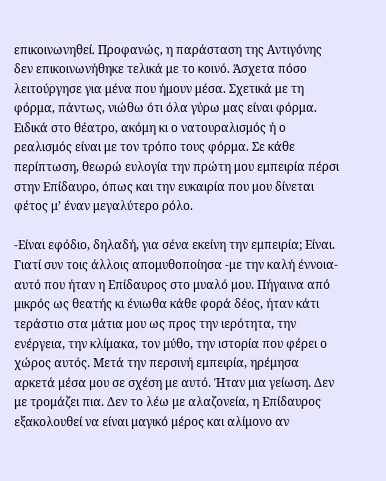επικοινωνηθεί. Προφανώς, η παράσταση της Αντιγόνης δεν επικοινωνήθηκε τελικά με το κοινό. Άσχετα πόσο λειτούργησε για μένα που ήμουν μέσα. Σχετικά με τη φόρμα, πάντως, νιώθω ότι όλα γύρω μας είναι φόρμα. Ειδικά στο θέατρο, ακόμη κι ο νατουραλισμός ή ο ρεαλισμός είναι με τον τρόπο τους φόρμα. Σε κάθε περίπτωση, θεωρώ ευλογία την πρώτη μου εμπειρία πέρσι στην Επίδαυρο, όπως και την ευκαιρία που μου δίνεται φέτος μ’ έναν μεγαλύτερο ρόλο.

-Είναι εφόδιο, δηλαδή, για σένα εκείνη την εμπειρία; Είναι. Γιατί συν τοις άλλοις απομυθοποίησα -με την καλή έννοια- αυτό που ήταν η Επίδαυρος στο μυαλό μου. Πήγαινα από μικρός ως θεατής κι ένιωθα κάθε φορά δέος, ήταν κάτι τεράστιο στα μάτια μου ως προς την ιερότητα, την ενέργεια, την κλίμακα, τον μύθο, την ιστορία που φέρει ο χώρος αυτός. Μετά την περσινή εμπειρία, ηρέμησα αρκετά μέσα μου σε σχέση με αυτό. Ήταν μια γείωση. Δεν με τρομάζει πια. Δεν το λέω με αλαζονεία, η Επίδαυρος εξακολουθεί να είναι μαγικό μέρος και αλίμονο αν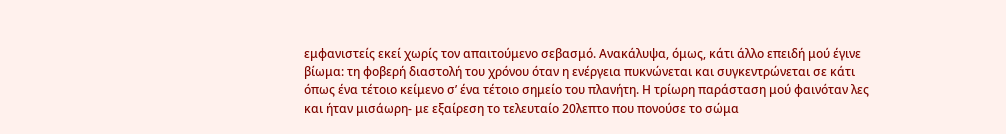εμφανιστείς εκεί χωρίς τον απαιτούμενο σεβασμό. Ανακάλυψα, όμως, κάτι άλλο επειδή μού έγινε βίωμα: τη φοβερή διαστολή του χρόνου όταν η ενέργεια πυκνώνεται και συγκεντρώνεται σε κάτι όπως ένα τέτοιο κείμενο σ’ ένα τέτοιο σημείο του πλανήτη. Η τρίωρη παράσταση μού φαινόταν λες και ήταν μισάωρη- με εξαίρεση το τελευταίο 20λεπτο που πονούσε το σώμα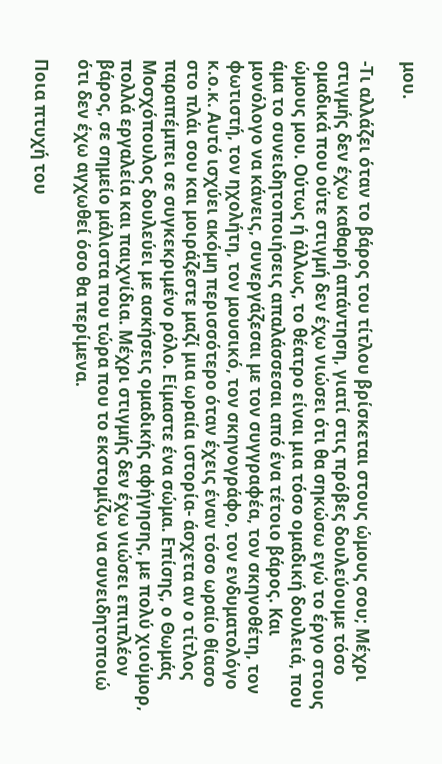μου.

-Τι αλλάζει όταν το βάρος του τίτλου βρίσκεται στους ώμους σου; Μέχρι στιγμής δεν έχω καθαρή απάντηση, γιατί στις πρόβες δουλεύουμε τόσο ομαδικά που ούτε στιγμή δεν έχω νιώσει ότι θα σηκώσω εγώ το έργο στους ώμους μου. Ούτως ή άλλως, το θέατρο είναι μια τόσο ομαδική δουλειά, που άμα το συνειδητοποιήσεις απαλάσσεσαι από ένα τέτοιο βάρος. Και μονόλογο να κάνεις, συνεργάζεσαι με τον συγγραφέα, τον σκηνοθέτη, τον φωτιστή, τον ηχολήτη, τον μουσικό, τον σκηνογράφο, τον ενδυματολόγο κ.ο.κ. Αυτό ισχύει ακόμη περισσότερο όταν έχεις έναν τόσο ωραίο θίασο στο πλάι σου και μοιράζεστε μαζί μια ωραία ιστορία- άσχετα αν ο τίτλος παραπέμπει σε συγκεκριμένο ρόλο. Είμαστε ένα σώμα. Επίσης, ο Θωμάς Μοσχόπουλος δουλεύει με ασκήσεις ομαδικής αφήγησης, με πολύ χιούμορ, πολλά εργαλεία και παιχνίδια. Μέχρι στιγμής δεν έχω νιώσει επιπλέον βάρος, σε σημείο μάλιστα που τώρα που το εκστομίζω να συνειδητοποιώ ότι δεν έχω αγχωθεί όσο θα περίμενα.

Ποια πτυχή του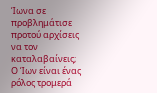Ίωνα σε προβλημάτισε προτού αρχίσεις να τον καταλαβαίνεις; Ο Ίων είναι ένας ρόλος τρομερά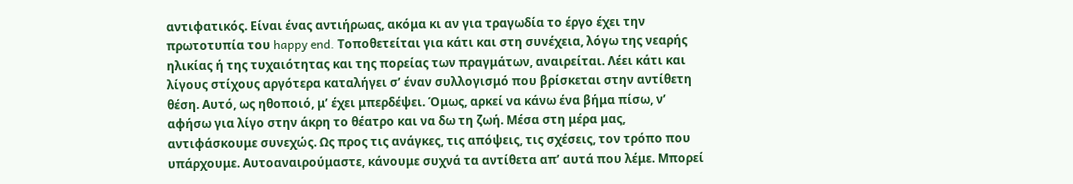αντιφατικός. Είναι ένας αντιήρωας, ακόμα κι αν για τραγωδία το έργο έχει την πρωτοτυπία του happy end. Τοποθετείται για κάτι και στη συνέχεια, λόγω της νεαρής ηλικίας ή της τυχαιότητας και της πορείας των πραγμάτων, αναιρείται. Λέει κάτι και λίγους στίχους αργότερα καταλήγει σ’ έναν συλλογισμό που βρίσκεται στην αντίθετη θέση. Αυτό, ως ηθοποιό, μ’ έχει μπερδέψει. Όμως, αρκεί να κάνω ένα βήμα πίσω, ν’ αφήσω για λίγο στην άκρη το θέατρο και να δω τη ζωή. Μέσα στη μέρα μας, αντιφάσκουμε συνεχώς. Ως προς τις ανάγκες, τις απόψεις, τις σχέσεις, τον τρόπο που υπάρχουμε. Αυτοαναιρούμαστε, κάνουμε συχνά τα αντίθετα απ’ αυτά που λέμε. Μπορεί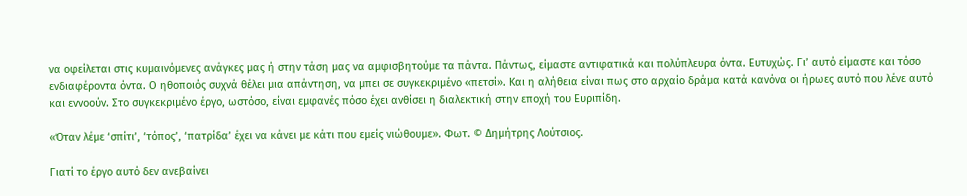να οφείλεται στις κυμαινόμενες ανάγκες μας ή στην τάση μας να αμφισβητούμε τα πάντα. Πάντως, είμαστε αντιφατικά και πολύπλευρα όντα. Ευτυχώς. Γι’ αυτό είμαστε και τόσο ενδιαφέροντα όντα. Ο ηθοποιός συχνά θέλει μια απάντηση, να μπει σε συγκεκριμένο «πετσί». Και η αλήθεια είναι πως στο αρχαίο δράμα κατά κανόνα οι ήρωες αυτό που λένε αυτό και εννοούν. Στο συγκεκριμένο έργο, ωστόσο, είναι εμφανές πόσο έχει ανθίσει η διαλεκτική στην εποχή του Ευριπίδη.

«Όταν λέμε ‘σπίτι’, ‘τόπος’, ‘πατρίδα’ έχει να κάνει με κάτι που εμείς νιώθουμε». Φωτ. © Δημήτρης Λούτσιος.

Γιατί το έργο αυτό δεν ανεβαίνει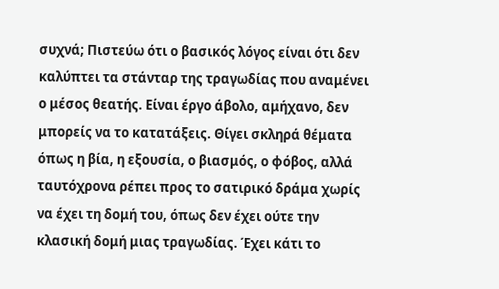συχνά; Πιστεύω ότι ο βασικός λόγος είναι ότι δεν καλύπτει τα στάνταρ της τραγωδίας που αναμένει ο μέσος θεατής. Είναι έργο άβολο, αμήχανο, δεν μπορείς να το κατατάξεις. Θίγει σκληρά θέματα όπως η βία, η εξουσία, ο βιασμός, ο φόβος, αλλά ταυτόχρονα ρέπει προς το σατιρικό δράμα χωρίς να έχει τη δομή του, όπως δεν έχει ούτε την κλασική δομή μιας τραγωδίας. Έχει κάτι το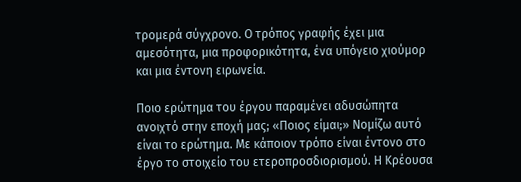τρομερά σύγχρονο. Ο τρόπος γραφής έχει μια αμεσότητα, μια προφορικότητα, ένα υπόγειο χιούμορ και μια έντονη ειρωνεία.

Ποιο ερώτημα του έργου παραμένει αδυσώπητα ανοιχτό στην εποχή μας; «Ποιος είμαι;» Νομίζω αυτό είναι το ερώτημα. Με κάποιον τρόπο είναι έντονο στο έργο το στοιχείο του ετεροπροσδιορισμού. Η Κρέουσα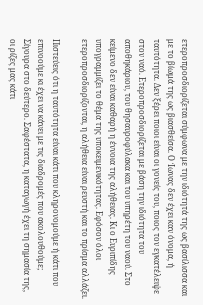ετεροπροσδιορίζεται σύμφωνα με την ιδιότητά της ως βασίλισσα και με το βίωμά της ως βιασθείσα. Ο Ίωνας δεν έχει καν όνομα, ή ταυτότητα. Δεν ξέρει ποιοι είναι οι γονείς του, ποιος τον εγκατέλειψε στον ναό. Ετεροπροσδιορίζεται με βάση την ιδιότητα του αποθηκάριου, του θησαυροφύλακα και του υπηρέτη του ναού. Στο κείμενο δεν είναι καθαρή η έννοια της αλήθειας. Κι ο Ευριπίδης υπογραμμίζει το θέμα της υποκειμενικότητας. Εφόσον όλοι ετεροπροσδιορίζονται, η αλήθεια είναι ρευστή και το πρίσμα αλλάζει.

Πιστεύεις ότι η ταυτότητα είναι κάτι που κληρονομούμε ή κάτι που επινοούμε κι έχει να κάνει με τις διαδρομές που ακολουθούμε; Σίγουρα στο δεύτερο. Σαφέστατα, η καταγωγή έχει τη σημασία της, οι ρίζες μας κάτι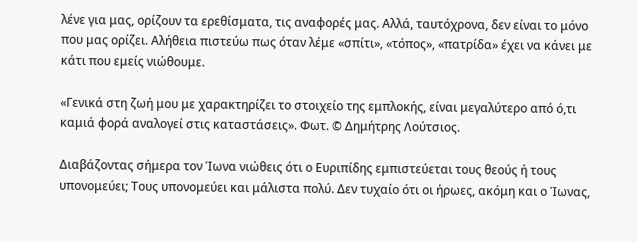λένε για μας, ορίζουν τα ερεθίσματα, τις αναφορές μας. Αλλά, ταυτόχρονα, δεν είναι το μόνο που μας ορίζει. Αλήθεια πιστεύω πως όταν λέμε «σπίτι», «τόπος», «πατρίδα» έχει να κάνει με κάτι που εμείς νιώθουμε.

«Γενικά στη ζωή μου με χαρακτηρίζει το στοιχείο της εμπλοκής, είναι μεγαλύτερο από ό,τι καμιά φορά αναλογεί στις καταστάσεις». Φωτ. © Δημήτρης Λούτσιος.

Διαβάζοντας σήμερα τον Ίωνα νιώθεις ότι ο Ευριπίδης εμπιστεύεται τους θεούς ή τους υπονομεύει; Τους υπονομεύει και μάλιστα πολύ. Δεν τυχαίο ότι οι ήρωες, ακόμη και ο Ίωνας,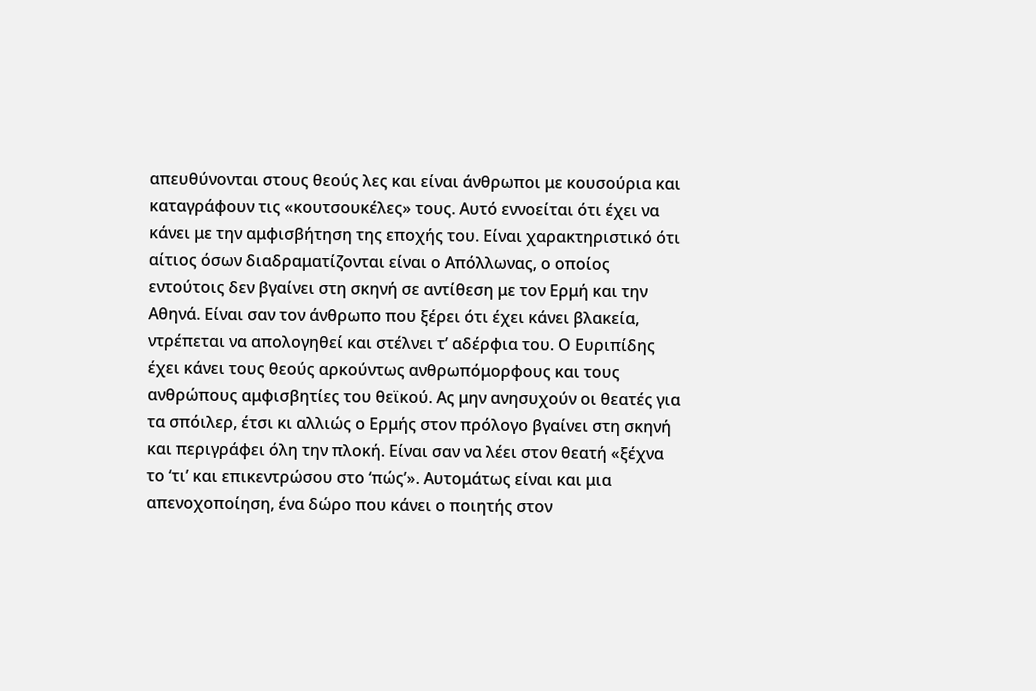απευθύνονται στους θεούς λες και είναι άνθρωποι με κουσούρια και καταγράφουν τις «κουτσουκέλες» τους. Αυτό εννοείται ότι έχει να κάνει με την αμφισβήτηση της εποχής του. Είναι χαρακτηριστικό ότι αίτιος όσων διαδραματίζονται είναι ο Απόλλωνας, ο οποίος εντούτοις δεν βγαίνει στη σκηνή σε αντίθεση με τον Ερμή και την Αθηνά. Είναι σαν τον άνθρωπο που ξέρει ότι έχει κάνει βλακεία, ντρέπεται να απολογηθεί και στέλνει τ’ αδέρφια του. Ο Ευριπίδης έχει κάνει τους θεούς αρκούντως ανθρωπόμορφους και τους ανθρώπους αμφισβητίες του θεϊκού. Ας μην ανησυχούν οι θεατές για τα σπόιλερ, έτσι κι αλλιώς ο Ερμής στον πρόλογο βγαίνει στη σκηνή και περιγράφει όλη την πλοκή. Είναι σαν να λέει στον θεατή «ξέχνα το ‘τι’ και επικεντρώσου στο ‘πώς’». Αυτομάτως είναι και μια απενοχοποίηση, ένα δώρο που κάνει ο ποιητής στον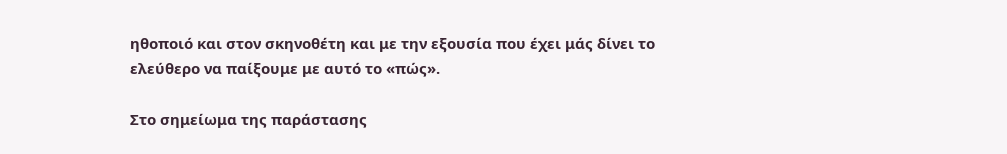ηθοποιό και στον σκηνοθέτη και με την εξουσία που έχει μάς δίνει το ελεύθερο να παίξουμε με αυτό το «πώς».

Στο σημείωμα της παράστασης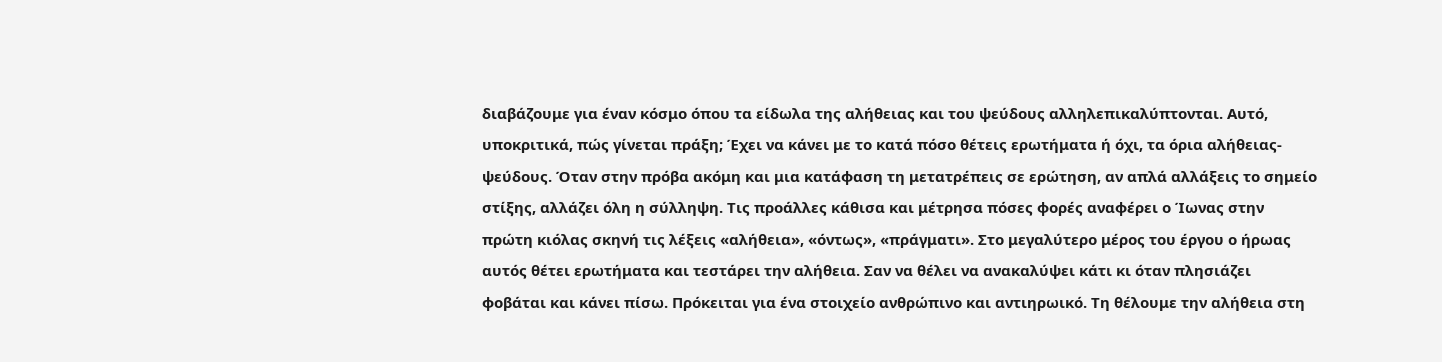διαβάζουμε για έναν κόσμο όπου τα είδωλα της αλήθειας και του ψεύδους αλληλεπικαλύπτονται. Αυτό, υποκριτικά, πώς γίνεται πράξη; Έχει να κάνει με το κατά πόσο θέτεις ερωτήματα ή όχι, τα όρια αλήθειας- ψεύδους. Όταν στην πρόβα ακόμη και μια κατάφαση τη μετατρέπεις σε ερώτηση, αν απλά αλλάξεις το σημείο στίξης, αλλάζει όλη η σύλληψη. Τις προάλλες κάθισα και μέτρησα πόσες φορές αναφέρει ο Ίωνας στην πρώτη κιόλας σκηνή τις λέξεις «αλήθεια», «όντως», «πράγματι». Στο μεγαλύτερο μέρος του έργου ο ήρωας αυτός θέτει ερωτήματα και τεστάρει την αλήθεια. Σαν να θέλει να ανακαλύψει κάτι κι όταν πλησιάζει φοβάται και κάνει πίσω. Πρόκειται για ένα στοιχείο ανθρώπινο και αντιηρωικό. Τη θέλουμε την αλήθεια στη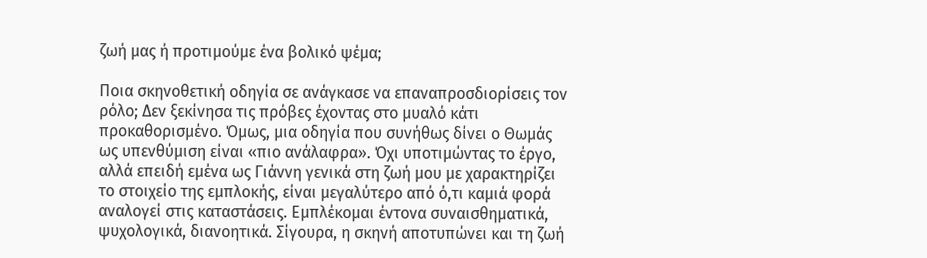ζωή μας ή προτιμούμε ένα βολικό ψέμα;

Ποια σκηνοθετική οδηγία σε ανάγκασε να επαναπροσδιορίσεις τον ρόλο; Δεν ξεκίνησα τις πρόβες έχοντας στο μυαλό κάτι προκαθορισμένο. Όμως, μια οδηγία που συνήθως δίνει ο Θωμάς ως υπενθύμιση είναι «πιο ανάλαφρα». Όχι υποτιμώντας το έργο, αλλά επειδή εμένα ως Γιάννη γενικά στη ζωή μου με χαρακτηρίζει το στοιχείο της εμπλοκής, είναι μεγαλύτερο από ό,τι καμιά φορά αναλογεί στις καταστάσεις. Εμπλέκομαι έντονα συναισθηματικά, ψυχολογικά, διανοητικά. Σίγουρα, η σκηνή αποτυπώνει και τη ζωή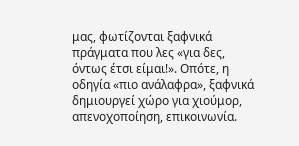μας, φωτίζονται ξαφνικά πράγματα που λες «για δες, όντως έτσι είμαι!». Οπότε, η οδηγία «πιο ανάλαφρα», ξαφνικά δημιουργεί χώρο για χιούμορ, απενοχοποίηση, επικοινωνία.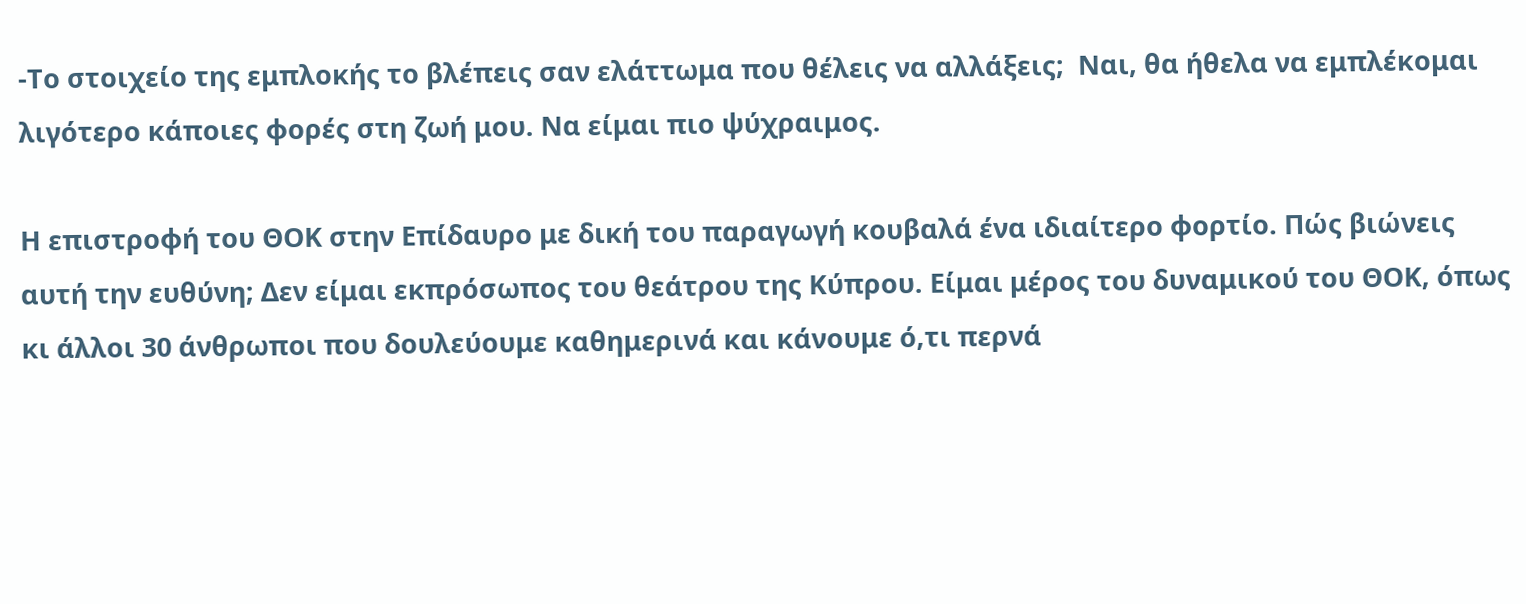-Το στοιχείο της εμπλοκής το βλέπεις σαν ελάττωμα που θέλεις να αλλάξεις;  Ναι, θα ήθελα να εμπλέκομαι λιγότερο κάποιες φορές στη ζωή μου. Να είμαι πιο ψύχραιμος.

Η επιστροφή του ΘΟΚ στην Επίδαυρο με δική του παραγωγή κουβαλά ένα ιδιαίτερο φορτίο. Πώς βιώνεις αυτή την ευθύνη; Δεν είμαι εκπρόσωπος του θεάτρου της Κύπρου. Είμαι μέρος του δυναμικού του ΘΟΚ, όπως κι άλλοι 30 άνθρωποι που δουλεύουμε καθημερινά και κάνουμε ό,τι περνά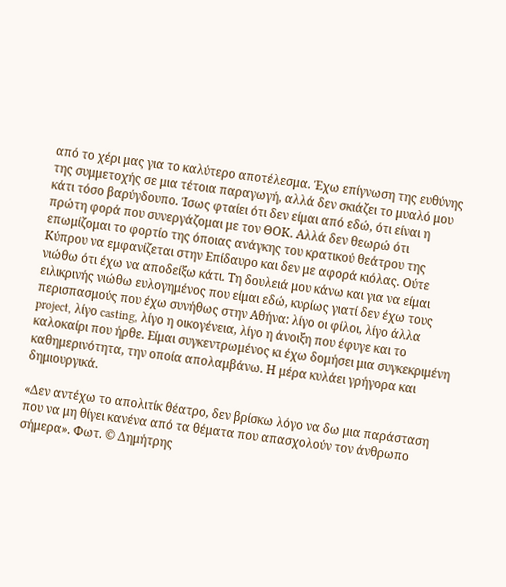από το χέρι μας για το καλύτερο αποτέλεσμα. Έχω επίγνωση της ευθύνης της συμμετοχής σε μια τέτοια παραγωγή, αλλά δεν σκιάζει το μυαλό μου κάτι τόσο βαρύγδουπο. Ίσως φταίει ότι δεν είμαι από εδώ, ότι είναι η πρώτη φορά που συνεργάζομαι με τον ΘΟΚ. Αλλά δεν θεωρώ ότι επωμίζομαι το φορτίο της όποιας ανάγκης του κρατικού θεάτρου της Κύπρου να εμφανίζεται στην Επίδαυρο και δεν με αφορά κιόλας. Ούτε νιώθω ότι έχω να αποδείξω κάτι. Τη δουλειά μου κάνω και για να είμαι ειλικρινής νιώθω ευλογημένος που είμαι εδώ, κυρίως γιατί δεν έχω τους περισπασμούς που έχω συνήθως στην Αθήνα: λίγο οι φίλοι, λίγο άλλα project, λίγο casting, λίγο η οικογένεια, λίγο η άνοιξη που έφυγε και το καλοκαίρι που ήρθε. Είμαι συγκεντρωμένος κι έχω δομήσει μια συγκεκριμένη καθημερινότητα, την οποία απολαμβάνω. Η μέρα κυλάει γρήγορα και δημιουργικά.

«Δεν αντέχω το απολιτίκ θέατρο, δεν βρίσκω λόγο να δω μια παράσταση που να μη θίγει κανένα από τα θέματα που απασχολούν τον άνθρωπο σήμερα». Φωτ. © Δημήτρης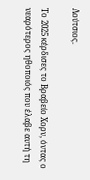Λούτσιος.

Το 2025 κέρδισες το Βραβείο Χορν, όντας ο νεαρότερος ηθοποιός που έλαβε αυτή τη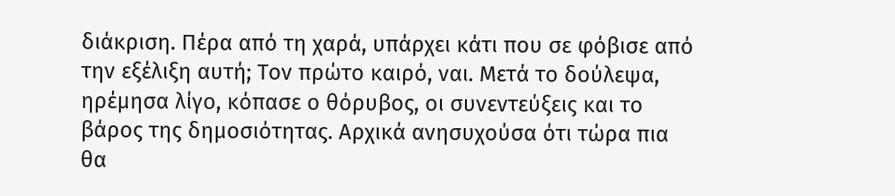διάκριση. Πέρα από τη χαρά, υπάρχει κάτι που σε φόβισε από την εξέλιξη αυτή; Τον πρώτο καιρό, ναι. Μετά το δούλεψα, ηρέμησα λίγο, κόπασε ο θόρυβος, οι συνεντεύξεις και το βάρος της δημοσιότητας. Αρχικά ανησυχούσα ότι τώρα πια θα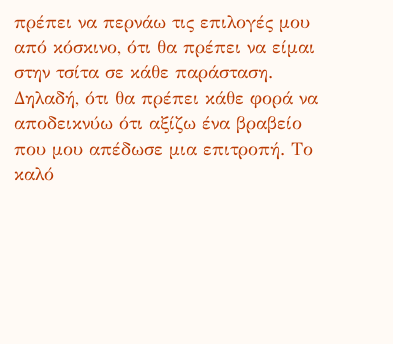πρέπει να περνάω τις επιλογές μου από κόσκινο, ότι θα πρέπει να είμαι στην τσίτα σε κάθε παράσταση. Δηλαδή, ότι θα πρέπει κάθε φορά να αποδεικνύω ότι αξίζω ένα βραβείο που μου απέδωσε μια επιτροπή. Το καλό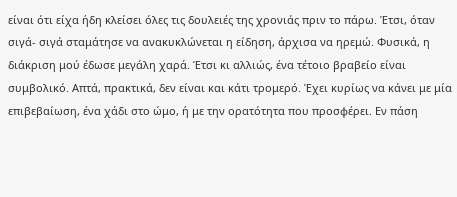είναι ότι είχα ήδη κλείσει όλες τις δουλειές της χρονιάς πριν το πάρω. Έτσι, όταν σιγά- σιγά σταμάτησε να ανακυκλώνεται η είδηση, άρχισα να ηρεμώ. Φυσικά, η διάκριση μού έδωσε μεγάλη χαρά. Έτσι κι αλλιώς, ένα τέτοιο βραβείο είναι συμβολικό. Απτά, πρακτικά, δεν είναι και κάτι τρομερό. Έχει κυρίως να κάνει με μία επιβεβαίωση, ένα χάδι στο ώμο, ή με την ορατότητα που προσφέρει. Εν πάση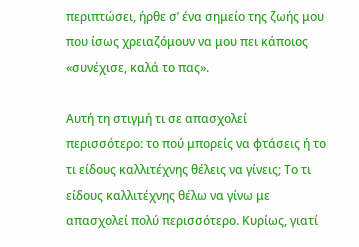περιπτώσει, ήρθε σ’ ένα σημείο της ζωής μου που ίσως χρειαζόμουν να μου πει κάποιος «συνέχισε, καλά το πας».

Αυτή τη στιγμή τι σε απασχολεί περισσότερο: το πού μπορείς να φτάσεις ή το τι είδους καλλιτέχνης θέλεις να γίνεις; Το τι είδους καλλιτέχνης θέλω να γίνω με απασχολεί πολύ περισσότερο. Κυρίως, γιατί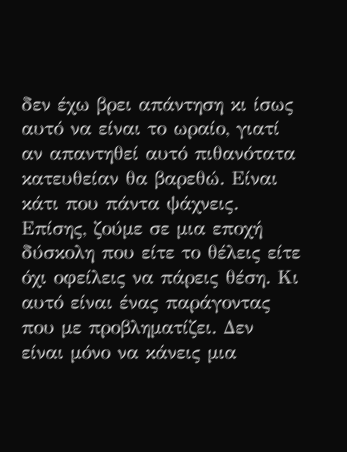δεν έχω βρει απάντηση κι ίσως αυτό να είναι το ωραίο, γιατί αν απαντηθεί αυτό πιθανότατα κατευθείαν θα βαρεθώ. Είναι κάτι που πάντα ψάχνεις. Επίσης, ζούμε σε μια εποχή δύσκολη που είτε το θέλεις είτε όχι οφείλεις να πάρεις θέση. Κι αυτό είναι ένας παράγοντας που με προβληματίζει. Δεν είναι μόνο να κάνεις μια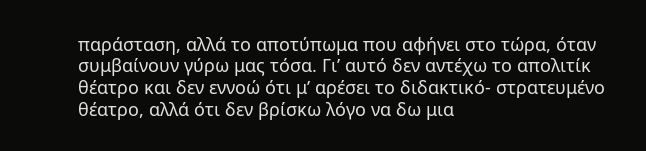παράσταση, αλλά το αποτύπωμα που αφήνει στο τώρα, όταν συμβαίνουν γύρω μας τόσα. Γι’ αυτό δεν αντέχω το απολιτίκ θέατρο και δεν εννοώ ότι μ’ αρέσει το διδακτικό- στρατευμένο θέατρο, αλλά ότι δεν βρίσκω λόγο να δω μια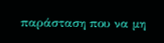παράσταση που να μη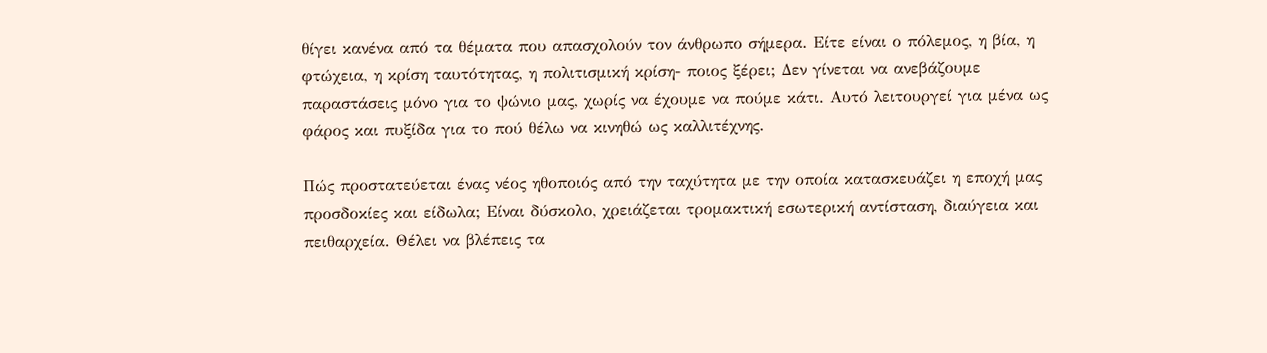θίγει κανένα από τα θέματα που απασχολούν τον άνθρωπο σήμερα. Είτε είναι ο πόλεμος, η βία, η φτώχεια, η κρίση ταυτότητας, η πολιτισμική κρίση- ποιος ξέρει; Δεν γίνεται να ανεβάζουμε παραστάσεις μόνο για το ψώνιο μας, χωρίς να έχουμε να πούμε κάτι. Αυτό λειτουργεί για μένα ως φάρος και πυξίδα για το πού θέλω να κινηθώ ως καλλιτέχνης.

Πώς προστατεύεται ένας νέος ηθοποιός από την ταχύτητα με την οποία κατασκευάζει η εποχή μας προσδοκίες και είδωλα; Είναι δύσκολο, χρειάζεται τρομακτική εσωτερική αντίσταση, διαύγεια και πειθαρχεία. Θέλει να βλέπεις τα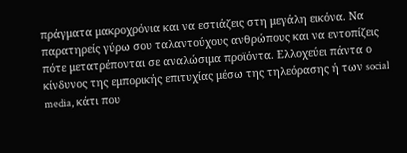πράγματα μακροχρόνια και να εστιάζεις στη μεγάλη εικόνα. Να παρατηρείς γύρω σου ταλαντούχους ανθρώπους και να εντοπίζεις πότε μετατρέπονται σε αναλώσιμα προϊόντα. Ελλοχεύει πάντα ο κίνδυνος της εμπορικής επιτυχίας μέσω της τηλεόρασης ή των social media, κάτι που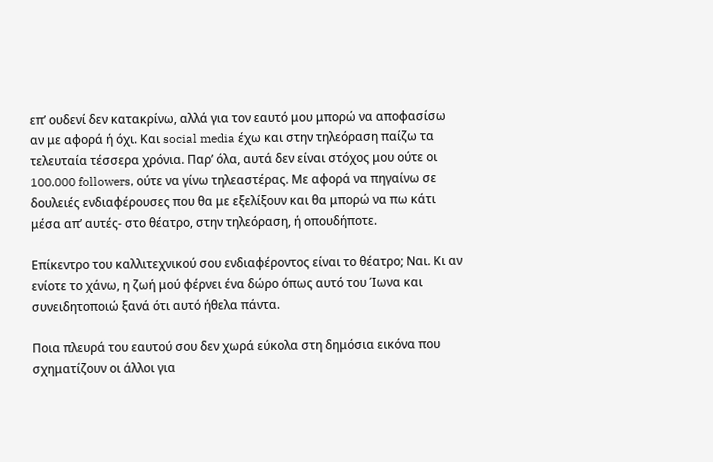επ’ ουδενί δεν κατακρίνω, αλλά για τον εαυτό μου μπορώ να αποφασίσω αν με αφορά ή όχι. Και social media έχω και στην τηλεόραση παίζω τα τελευταία τέσσερα χρόνια. Παρ’ όλα, αυτά δεν είναι στόχος μου ούτε οι 100.000 followers, ούτε να γίνω τηλεαστέρας. Με αφορά να πηγαίνω σε δουλειές ενδιαφέρουσες που θα με εξελίξουν και θα μπορώ να πω κάτι μέσα απ’ αυτές- στο θέατρο, στην τηλεόραση, ή οπουδήποτε.

Επίκεντρο του καλλιτεχνικού σου ενδιαφέροντος είναι το θέατρο; Ναι. Κι αν ενίοτε το χάνω, η ζωή μού φέρνει ένα δώρο όπως αυτό του Ίωνα και συνειδητοποιώ ξανά ότι αυτό ήθελα πάντα.

Ποια πλευρά του εαυτού σου δεν χωρά εύκολα στη δημόσια εικόνα που σχηματίζουν οι άλλοι για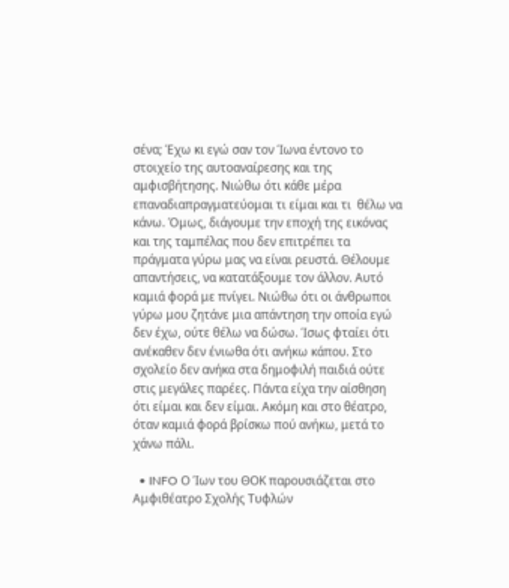σένα; Έχω κι εγώ σαν τον Ίωνα έντονο το στοιχείο της αυτοαναίρεσης και της αμφισβήτησης. Νιώθω ότι κάθε μέρα επαναδιαπραγματεύομαι τι είμαι και τι  θέλω να κάνω. Όμως, διάγουμε την εποχή της εικόνας και της ταμπέλας που δεν επιτρέπει τα πράγματα γύρω μας να είναι ρευστά. Θέλουμε απαντήσεις, να κατατάξουμε τον άλλον. Αυτό καμιά φορά με πνίγει. Νιώθω ότι οι άνθρωποι γύρω μου ζητάνε μια απάντηση την οποία εγώ δεν έχω, ούτε θέλω να δώσω. Ίσως φταίει ότι ανέκαθεν δεν ένιωθα ότι ανήκω κάπου. Στο σχολείο δεν ανήκα στα δημοφιλή παιδιά ούτε στις μεγάλες παρέες. Πάντα είχα την αίσθηση ότι είμαι και δεν είμαι. Ακόμη και στο θέατρο, όταν καμιά φορά βρίσκω πού ανήκω, μετά το χάνω πάλι.

  • INFO Ο Ίων του ΘΟΚ παρουσιάζεται στο Αμφιθέατρο Σχολής Τυφλών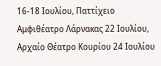16-18 Ιουλίου, Παττίχειο Αμφιθέατρο Λάρνακας 22 Ιουλίου, Αρχαίο Θέατρο Κουρίου 24 Ιουλίου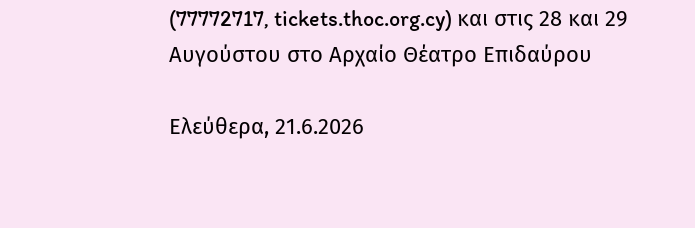(77772717, tickets.thoc.org.cy) και στις 28 και 29 Αυγούστου στο Αρχαίο Θέατρο Επιδαύρου

Ελεύθερα, 21.6.2026